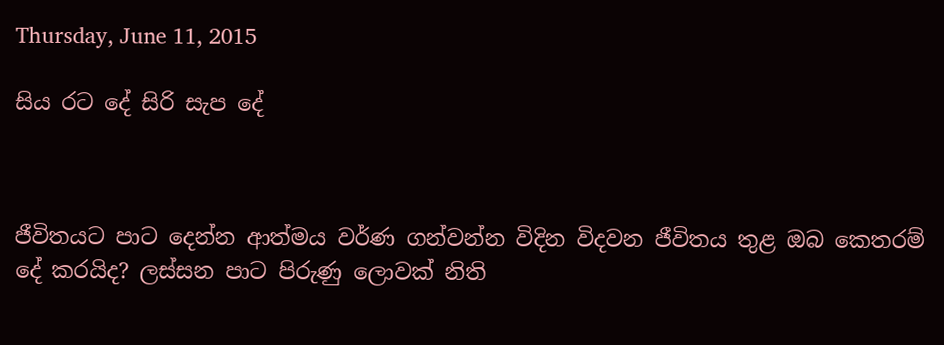Thursday, June 11, 2015

සිය රට දේ සිරි සැප දේ



ජීවිතයට පාට දෙන්න ආත්මය වර්ණ ගන්වන්න විදින විදවන ජීවිතය තුළ ඔබ කෙතරම් දේ කරයිද? ලස්සන පාට පිරුණු ලොවක් නිති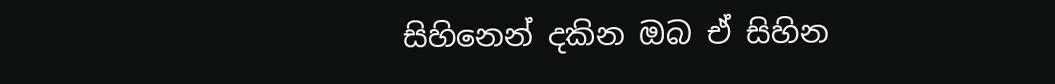සිහිනෙන් දකින ඔබ ඒ සිහින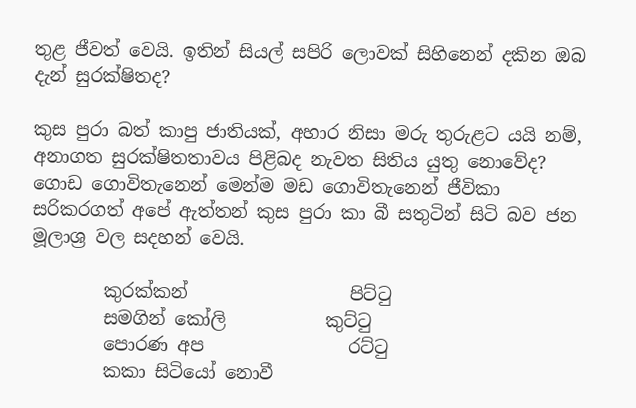තුළ ජීවත් වෙයි. ඉතින් සියල් සපිරි ලොවක් සිහිනෙන් දකින ඔබ දැන් සුරක්ෂිතද?

කුස පුරා බත් කාපු ජාතියක්, අහාර නිසා මරු තුරුළට යයි නම්, අනාගත සුරක්ෂිතතාවය පිළිබද නැවත සිතිය යුතු නොවේද? ගොඩ ගොවිතැනෙන් මෙන්ම මඩ ගොවිතැනෙන් ජීවිකා සරිකරගත් අපේ ඇත්තන් කුස පුරා කා බී සතුටින් සිටි බව ජන මූලාශ්‍ර වල සදහන් වෙයි.

        කුරක්කන්                  පිට්ටු
        සමගින් කෝලි           කුට්ටු
        පොරණ අප                රට්ටු
        කකා සිටියෝ නොවී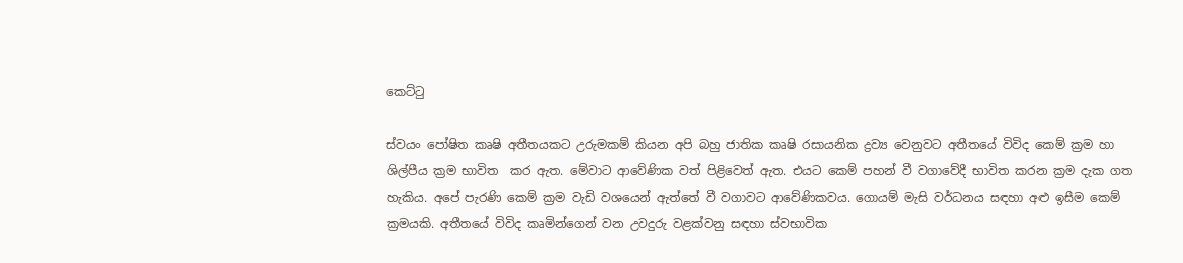කෙට්ටු

ස්වයං පෝෂිත කෘෂි අතීතයකට උරුමකම් කියන අපි බහු ජාතික කෘෂි රසායනික ද්‍රව්‍ය වෙනුවට අතීතයේ විවිද කෙම් ක්‍රම හා ශිල්පීය ක්‍රම භාවිත  කර ඇත. මේවාට ආවේණික වත් පිළිවෙත් ඇත. එයට කෙම් පහන් වී වගාවේදී භාවිත කරන ක්‍රම දැක ගත හැකිය. අපේ පැරණි කෙම් ක්‍රම වැඩි වශයෙන් ඇත්තේ වී වගාවට ආවේණිකවය. ගොයම් මැසි වර්ධනය සඳහා අළු ඉසීම කෙම් ක්‍රමයකි. අතීතයේ විවිද කෘමින්ගෙන් වන උවදුරු වළක්වනු සඳහා ස්වභාවික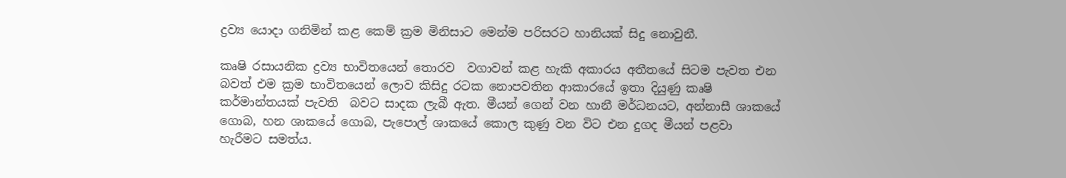ද්‍රව්‍ය යොදා ගනිමින් කළ කෙම් ක්‍රම මිනිසාට මෙන්ම පරිසරට හානියක් සිදු නොවුනී.

කෘෂි රසායනික ද්‍රව්‍ය භාවිතයෙන් තොරව  වගාවන් කළ හැකි අකාරය අතීතයේ සිටම පැවත එන බවත් එම ක්‍රම භාවිතයෙන් ලොව කිසිදු රටක නොපවතින ආකාරයේ ඉතා දියුණු කෘෂි කර්මාන්තයක් පැවති  බවට සාදක ලැබී ඇත. මීයන් ගෙන් වන හානී මර්ධනයට, අන්නාසී ශාකයේ ගොබ, හන ශාකයේ ගොබ, පැපොල් ශාකයේ කොල කුණු වන විට එන දුගද මීයන් පළවා හැරීමට සමත්ය.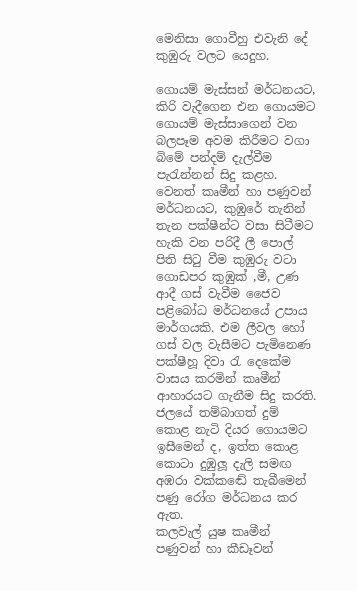මෙනිසා ගොවීහු එවැනි දේ කුඹුරු වලට යෙදුහ.

ගොයම් මැස්සන් මර්ධනයට, කිරි වැදීගෙන එන ගොයමට ගොයම් මැස්සාගෙන් වන බලපෑම අවම කිරීමට වගා බිමේ පන්දම් දැල්වීම පැරැන්නන් සිදු කළහ. වෙනත් කෘමීන් හා පණුවන් මර්ධනයට, කුඹුරේ තැනින් තැන පක්ෂීන්ට වසා සිටීමට හැකි වන පරිදී ලී පොල් පිති සිටු වීම කුඹුරු වටා ගොඩපර කුඹුක් ,මී, උණ ආදී ගස් වැවීම ජෛව පළිබෝධ මර්ධනයේ උපාය මාර්ගයකි. එම ලීවල හෝ ගස් වල වැසීමට පැමිනෙණ පක්ෂීහූ දිවා රැ දෙකේම වාසය කරමින් කෘමීන් ආහාරයට ගැනීම සිදු කරති. ජලයේ තම්බාගත් දුම් කොළ නැටි දියර ගොයමට ඉසීමෙන් ද, ඉත්ත කොළ කොටා දුඹුලූ දැලි සමඟ අඹරා වක්කඬේ තැබීමෙන් පණු රෝග මර්ධනය කර ඇත.
කලවැල් යුෂ කෘමීන් පණුවන් හා කීඩෑවන්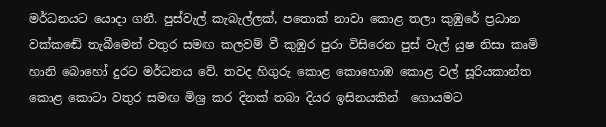මර්ධනයට යොදා ගනී. පුස්වැල් කැබැල්ලක්, පතොක් නාවා කොළ තලා කුඹුරේ ප්‍රධාන වක්කඬේ තැබීමෙන් වතුර සමඟ කලවම් වී කුඹුර පුරා විසිරෙන පුස් වැල් යුෂ නිසා කෘමි හානි බොහෝ දුරට මර්ධනය වේ. තවද හිගුරු කොළ කොහොඹ කොළ වල් සූරියකාන්ත කොළ කොටා වතුර සමඟ මිශ්‍ර කර දිනක් තබා දියර ඉසිනයකින්  ගොයමට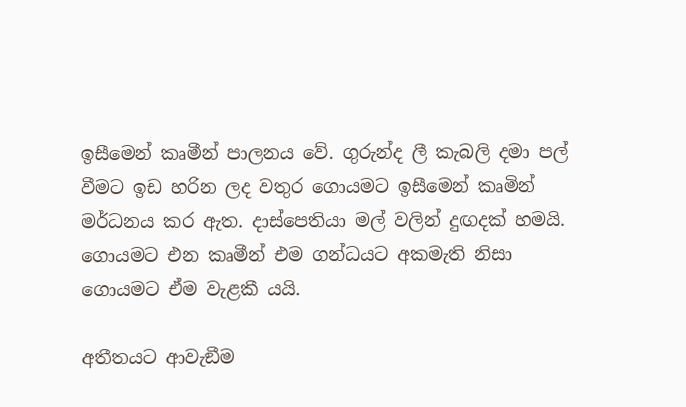ඉසීමෙන් කෘමීන් පාලනය වේ. ගුරුන්ද ලී කැබලි දමා පල් වීමට ඉඩ හරින ලද වතුර ගොයමට ඉසීමෙන් කෘමින් මර්ධනය කර ඇත. දාස්පෙතියා මල් වලින් දුඟදක් හමයි. ගොයමට එන කෘමීන් එම ගන්ධයට අකමැති නිසා ගොයමට ඒම වැළකී යයි.

අතීතයට ආවැඞීම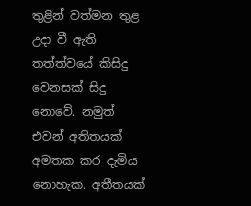තුළින් වත්මන තුළ උදා වී ඇති තත්ත්වයේ කිසිදු වෙනසක් සිදු නොවේ. නමුත් එවන් අතිතයක් අමතක කර දැමිය නොහැක. අතීතයක්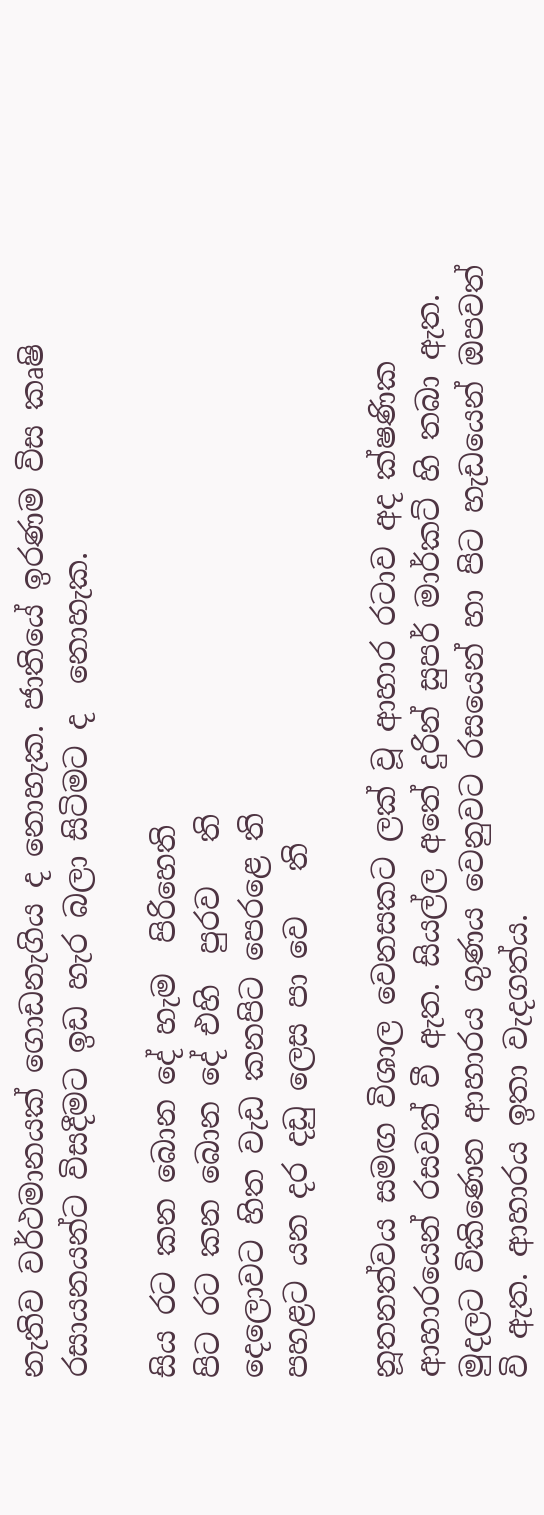නැතිව වර්ථමානයක් ගොඩනැගිය ද නොහැක. ජාතියේ ඉරණම විස කෘෂි රසායනයන්ට විසදීමට ඉඩ හැර බලා සිටිමට ද  නොහැක.

සිය රට කන බොන දේ හැම  පිරිහෙති
පිට රට කන බොන දේ එහි  පුරව   ති
දෙලොවට හිත වැඩ කනපිට පෙරළෙ ති
පහළට යන දර දඩු ලෙස පා වෙ   ති

නූතනත්වය සමඟ විශාල වෙනසකට ලක් වූ ආහාර රටාව අද ක්ෂණික ආහාරයෙන් රසවත් වී ඇත. සියල්ල අතේ දුරින් සුපර් මාර්කට් හි තබා ඇත. මුදලට විකිණෙන ආහාරය ගුණය වෙනුවට රසයෙන් හා පිට හැඩයෙන් ඔපවත් වි ඇත. ආහාරය ඉතා වැදගත්ය.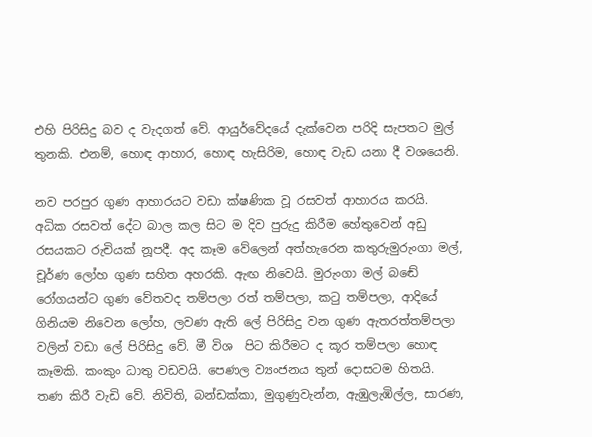එහි පිරිසිදු බව ද වැදගත් වේ. ආයුර්වේදයේ දැක්වෙන පරිදි සැපතට මුල් තුනකි. එනම්, හොඳ ආහාර, හොඳ හැසිරිම, හොඳ වැඩ යනා දී වශයෙනි.

නව පරපුර ගුණ ආහාරයට වඩා ක්ෂණික වූ රසවත් ආහාරය කරයි. අධික රසවත් දේට බාල කල සිට ම දිව පුරුදු කිරීම හේතුවෙන් අඩු රසයකට රුචියක් නූපදී. අද කෑම වේලෙන් අත්හැරෙන කතුරුමුරුංගා මල්, චූර්ණ ලෝහ ගුණ සහිත අහරකි. ඇඟ නිවෙයි. මුරුංගා මල් බඬේ රෝගයන්ට ගුණ වේතවද තම්පලා රත් තම්පලා, කටු තම්පලා, ආදියේ ගිනියම නිවෙන ලෝහ, ලවණ ඇති ලේ පිරිසිදු වන ගුණ ඇතරත්තම්පලා වලින් වඩා ලේ පිරිසිදු වේ. මී විශ  පිට කිරීමට ද කූර තම්පලා හොඳ කෑමකි. කංකුං ධාතු වඩවයි. පෙණල ව්‍යංජනය තුන් දොසටම හිතයි. තණ කිරී වැඩි වේ. නිවිති, බන්ඩක්කා, මුගුණුවැන්න, ඇඹුලැඹිල්ල, සාරණ,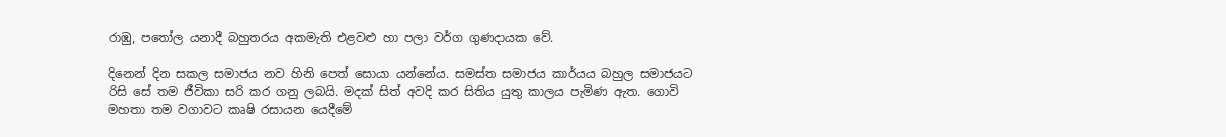රාඹු, පතෝල යනාදී බහුතරය අකමැති එළවළු හා පලා වර්ග ගුණදායක වේ.

දිනෙන් දින සකල සමාජය නව හිනි පෙත් සොයා යන්නේය. සමස්ත සමාජය කාර්යය බහුල සමාජයට රිසි සේ තම ජීවිකා සරි කර ගනු ලබයි. මදක් සිත් අවදි කර සිතිය යුතු කාලය පැමිණ ඇත. ගොවි මහතා තම වගාවට කෘෂි රසායන යෙදීමේ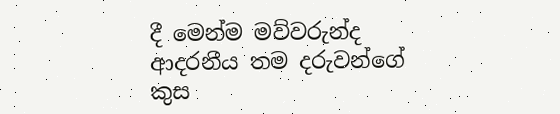දී මෙන්ම මව්වරුන්ද ආදරනීය තම දරුවන්ගේ කුස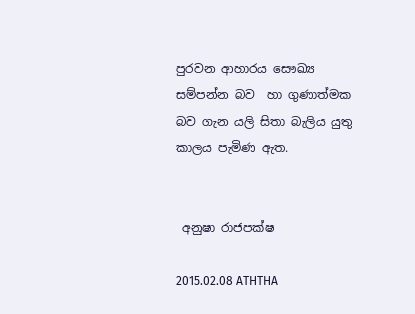පුරවන ආහාරය සෞඛ්‍ය සම්පන්න බව  හා ගුණාත්මක බව ගැන යලි සිතා බැලිය යුතු කාලය පැමිණ ඇත.


 අනුෂා රාජපක්ෂ

2015.02.08 ATHTHA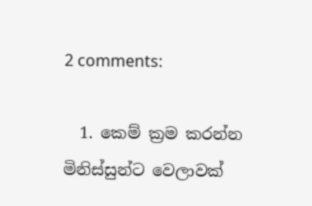2 comments:

  1. කෙම් ක්‍රම කරන්න මිනිස්සුන්ට වෙලාවක්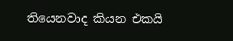තියෙනවාද කියන එකයි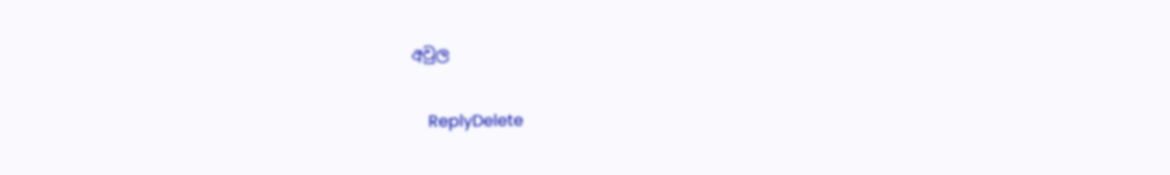අවුල

    ReplyDelete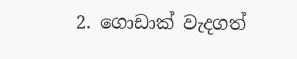2. ගොඩාක් වැදගත්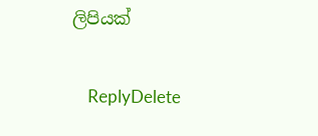ලිපියක්

    ReplyDelete